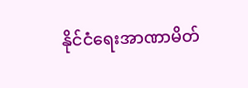နိုင်ငံရေးအာဏာမိတ်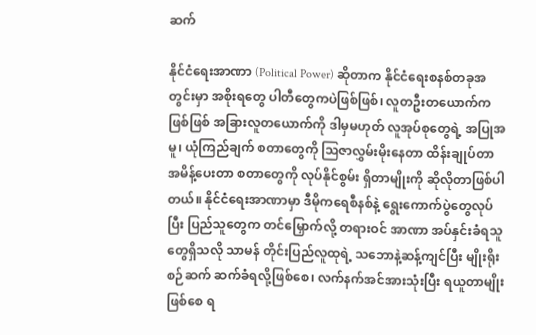ဆက်

နိုင်ငံရေးအာဏာ (Political Power) ဆိုတာက နိုင်ငံရေးစနစ်တခုအတွင်းမှာ အစိုးရတွေ ပါတီတွေကပဲဖြစ်ဖြစ်၊ လူတဦးတယောက်ကဖြစ်ဖြစ် အခြားလူတယောက်ကို ဒါမှမဟုတ် လူအုပ်စုတွေရဲ့ အပြုအမူ၊ ယုံကြည်ချက် စတာတွေကို ဩဇာလွှမ်းမိုးနေတာ ထိန်းချုပ်တာ အမိန့်ပေးတာ စတာတွေကို လုပ်နိုင်စွမ်း ရှိတာမျိုးကို ဆိုလိုတာဖြစ်ပါတယ်။ နိုင်ငံရေးအာဏာမှာ ဒီမိုကရေစီနစ်နဲ့ ရွေးကောက်ပွဲတွေလုပ်ပြီး ပြည်သူတွေက တင်မြှောက်လို့ တရားဝင် အာဏာ အပ်နှင်းခံရသူတွေရှိသလို သာမန် တိုင်းပြည်လူထုရဲ့ သဘောနဲ့ဆန့်ကျင်ပြီး မျိုးရိုးစဉ်ဆက် ဆက်ခံရလို့ဖြစ်စေ၊ လက်နက်အင်အားသုံးပြီး ရယူတာမျိုးဖြစ်စေ ရ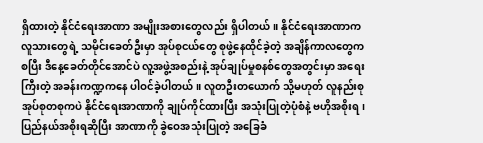ရှိထားတဲ့ နိုင်ငံရေးအာဏာ အမျိုးအစားတွေလည်း ရှိပါတယ်။ နိုင်ငံရေးအာဏာက လူသားတွေရဲ့ သမိုင်း‌ခေတ်ဦးမှာ အုပ်စုငယ်တွေ စုဖွဲ့နေထိုင်ခဲ့တဲ့ အချိန်ကာလတွေကစပြီး ဒီနေ့ခေတ်တိုင်အောင်ပဲ လူ့အဖွဲ့အစည်းနဲ့ အုပ်ချုပ်မှုစနစ်တွေအတွင်းမှာ အရေးကြီးတဲ့ အခန်းကဏ္ဍကနေ ပါဝင်ခဲ့ပါတယ်။ လူတဦးတယောက် သို့မဟုတ် လူနည်းစု အုပ်စုတစုကပဲ နိုင်ငံရေးအာဏာကို ချုပ်ကိုင်ထားပြီး အသုံးပြုတဲ့ပုံစံနဲ့ ဗဟိုအစိုးရ၊ ပြည်နယ်အစိုးရဆိုပြီး အာဏာကို ခွဲဝေအသုံးပြုတဲ့ အခြေခံ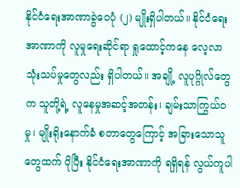နိုင်ငံရေးအာဏာခွဲဝေပုံ (၂) မျိုးရှိပါတယ်။ နိုင်ငံရေးအာဏာကို လူမှုရေးဆိုင်ရာ ရှုထောင့်ကနေ လေ့လာသုံးသပ်မှုတွေလည်း ရှိပါတယ်။ အချို့ လူပုဂ္ဂိုလ်တွေက သူတို့ရဲ့ လူနေမှုအဆင့်အတန်း၊ ချမ်းသာကြွယ်ဝမှု၊ မျိုးရိုးနောက်ခံ စတာတွေကြောင့် အခြားသောသူတွေထက် ပိုပြီး နိုင်ငံရေးအာဏာကို ရရှိရန် လွယ်ကူပါ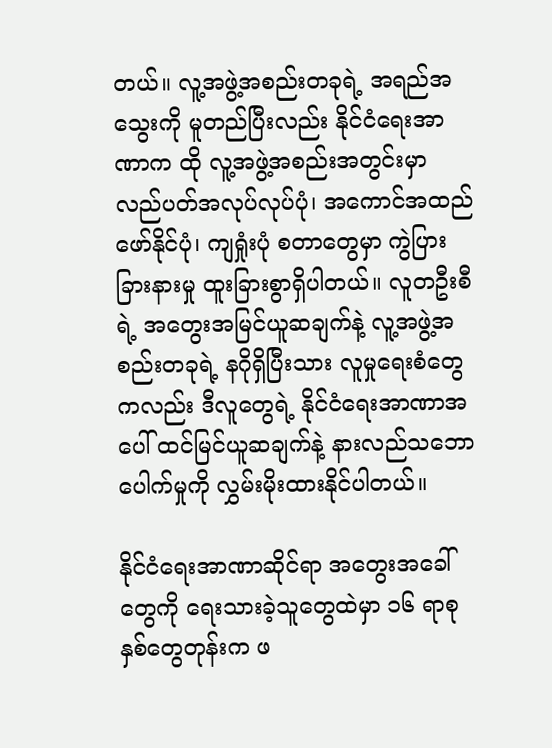တယ်။ လူ့အဖွဲ့အစည်းတခုရဲ့ အရည်အသွေးကို မူတည်ပြီးလည်း နိုင်ငံရေးအာဏာက ထို လူ့အဖွဲ့အစည်းအတွင်းမှာ လည်ပတ်အလုပ်လုပ်ပုံ၊ အကောင်အထည်ဖော်နိုင်ပုံ၊ ကျရှုံးပုံ စတာတွေမှာ ကွဲပြားခြားနားမှု ထူးခြားစွာရှိပါတယ်။ လူတဦးစီရဲ့ အတွေးအမြင်ယူဆချက်နဲ့ လူ့အဖွဲ့အစည်းတခုရဲ့ နဂိုရှိပြီးသား လူမှုရေးစံတွေကလည်း ဒီလူတွေရဲ့ နိုင်ငံရေးအာဏာအပေါ် ထင်မြင်ယူဆချက်နဲ့ နားလည်သဘောပေါက်မှုကို လွှမ်းမိုးထားနိုင်ပါတယ်။

နိုင်ငံရေးအာဏာဆိုင်ရာ အတွေးအခေါ်တွေကို ရေးသားခဲ့သူတွေထဲမှာ ၁၆ ရာစုနှစ်တွေတုန်းက ဖ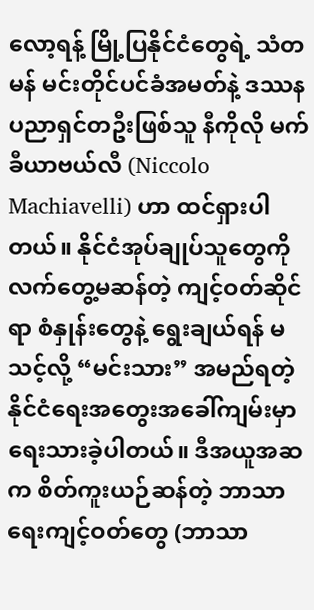လော့ရန့် မြို့ပြနိုင်ငံတွေရဲ့ သံတမန် မင်းတိုင်ပင်ခံအမတ်နဲ့ ဒဿနပညာရှင်တဦးဖြစ်သူ နီကိုလို မက်ခီယာဗယ်လီ (Niccolo Machiavelli) ဟာ ထင်ရှားပါတယ်။ နိုင်ငံအုပ်ချုပ်သူတွေကို လက်တွေ့မဆန်တဲ့ ကျင့်ဝတ်ဆိုင်ရာ စံနှုန်းတွေနဲ့ ရွေးချယ်ရန် မသင့်လို့ “မင်းသား” အမည်ရတဲ့ နိုင်ငံရေးအတွေးအခေါ်ကျမ်းမှာ ရေးသားခဲ့ပါတယ်။ ဒီအယူအဆက စိတ်ကူးယဉ်ဆန်တဲ့ ဘာသာရေးကျင့်ဝတ်တွေ (ဘာသာ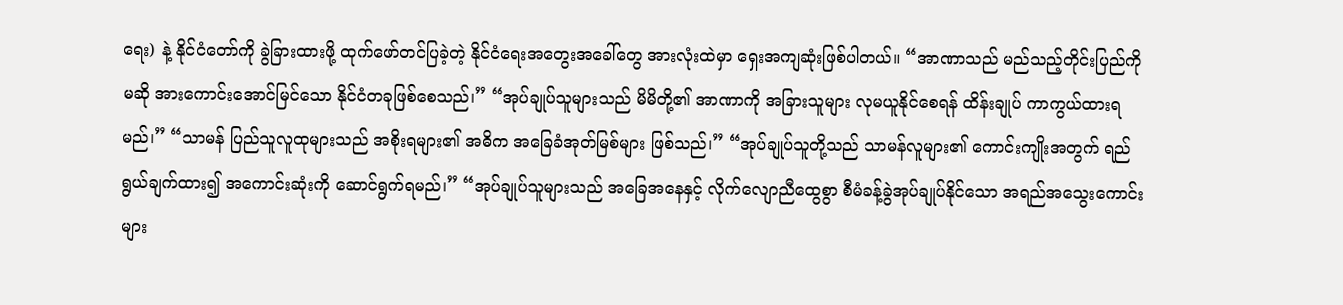ရေး) နဲ့ နိုင်ငံတော်ကို ခွဲခြားထားဖို့ ထုက်ဖော်တင်ပြခဲ့တဲ့ နိုင်ငံရေးအတွေးအခေါ်‌တွေ အားလုံးထဲမှာ ရှေးအကျဆုံးဖြစ်ပါတယ်။ “အာဏာသည် မည်သည့်တိုင်းပြည်ကိုမဆို ‌‌အားကောင်းအောင်မြင်သော နိုင်ငံတခုဖြစ်စေသည်၊” “အုပ်ချုပ်သူများသည် မိမိတို့၏ အာဏာကို အခြားသူများ လုမယူနိုင်စေရန် ထိန်းချုပ် ကာကွယ်ထားရမည်၊” “သာမန် ပြည်သူလူထုများသည် အစိုးရများ၏ အဓိက အခြေခံအုတ်မြစ်များ ဖြစ်သည်၊” “အုပ်ချုပ်သူတို့သည် သာမန်လူများ၏‌ ကောင်းကျိုးအတွက် ရည်ရွယ်ချက်ထား၍ အကောင်းဆုံးကို ဆောင်ရွက်ရမည်၊” “အုပ်ချုပ်သူများသည် အခြေအနေနှင့် လိုက်လျောညီထွေစွာ စီမံခန့်ခွဲအုပ်ချုပ်နိုင်သော အရည်အသွေးကောင်းများ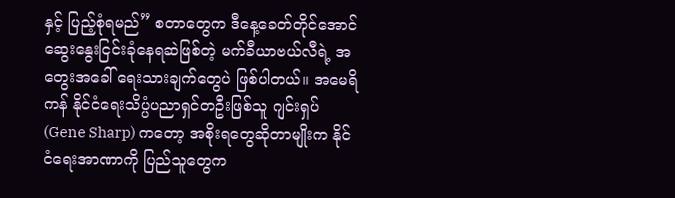နှင့် ပြည့်စုံရမည်” စတာ‌တွေက ဒီနေ့ခေတ်တိုင်အောင် ဆွေးနွေးငြင်းခုံနေရဆဲဖြစ်တဲ့ မက်ခီယာဗယ်လီရဲ့ ‌အတွေးအခေါ် ရေးသားချက်တွေပဲ ဖြစ်ပါတယ်။ အမေရိကန် နိုင်ငံရေးသိပ္ပံပညာရှင်တဦးဖြစ်သူ ဂျင်းရှပ် (Gene Sharp) ကတော့ အစိုးရတွေဆိုတာမျိုးက နိုင်ငံရေးအာဏာကို ပြည်သူ‌တွေက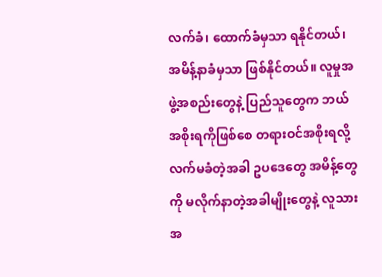လက်ခံ၊ ထောက်ခံမှသာ ရနိုင်တယ်၊ အမိန့်နာခံမှသာ ဖြစ်နိုင်တယ်။ လူမှုအဖွဲ့အစည်းတွေနဲ့ ပြည်သူတွေက ဘယ်အစိုးရကိုဖြစ်စေ တရားဝင်အစိုးရလို့ လက်မခံတဲ့အခါ ဥပဒေတွေ အမိန့်တွေကို မလိုက်နာတဲ့အခါမျိုးတွေနဲ့ လူသားအ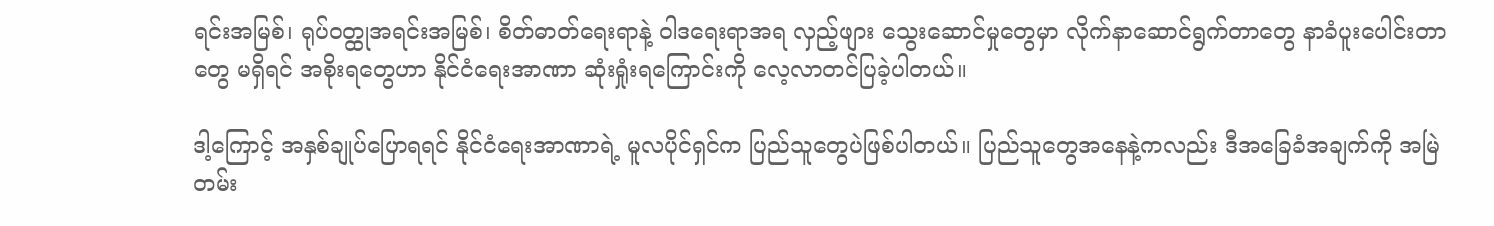ရင်းအမြစ်၊ ရုပ်ဝတ္ထုအရင်းအမြစ်၊ စိတ်ဓာတ်ရေးရာနဲ့ ဝါဒရေးရာအရ လှည့်ဖျား သွေးဆောင်မှုတွေမှာ လိုက်နာဆောင်ရွက်တာတွေ နာခံပူးပေါင်းတာတွေ မရှိရင် အစိုးရတွေဟာ နိုင်ငံရေးအာဏာ ဆုံးရှုံးရကြောင်းကို လေ့လာတင်ပြခဲ့ပါတယ်။

ဒါ့ကြောင့် အနှစ်ချုပ်ပြောရရင် နိုင်ငံရေးအာဏာရဲ့ မူလပိုင်ရှင်က ပြည်သူတွေပဲဖြစ်ပါတယ်။ ပြည်သူတွေအနေနဲ့ကလည်း ဒီအခြေခံအချက်ကို အမြဲတမ်း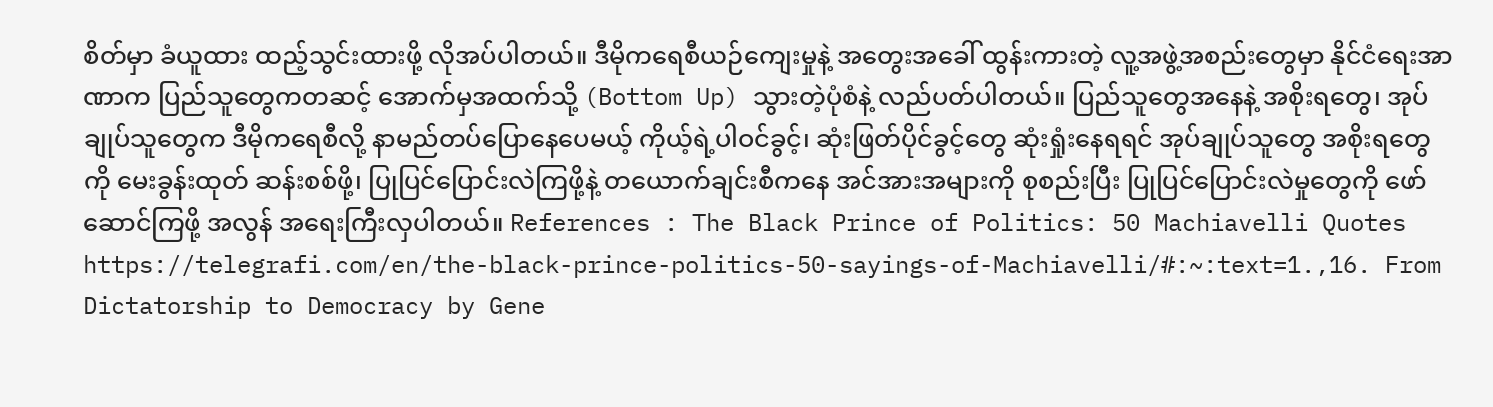စိတ်မှာ ခံယူထား ထည့်သွင်းထားဖို့ လိုအပ်ပါတယ်။ ဒီမိုကရေစီယဉ်ကျေးမှုနဲ့ အတွေးအခေါ် ထွန်းကားတဲ့ လူ့အဖွဲ့အစည်းတွေမှာ နိုင်ငံရေးအာဏာက ပြည်သူတွေကတဆင့် အောက်မှအထက်သို့ (Bottom Up) သွားတဲ့ပုံစံနဲ့ လည်ပတ်ပါတယ်။ ပြည်သူတွေအနေနဲ့ အစိုးရတွေ၊ အုပ်ချုပ်သူတွေက ဒီမိုကရေစီလို့ နာမည်တပ်ပြောနေပေမယ့် ကိုယ့်ရဲ့ပါဝင်ခွင့်၊ ဆုံးဖြတ်ပိုင်ခွင့်တွေ ဆုံးရှုံးနေရရင် အုပ်ချုပ်သူတွေ အစိုးရတွေကို မေးခွန်းထုတ် ဆန်းစစ်ဖို့၊ ပြုပြင်ပြောင်းလဲကြဖို့နဲ့ တယောက်ချင်းစီကနေ အင်အားအများကို စုစည်းပြီး ပြုပြင်ပြောင်းလဲမှုတွေကို ဖော်ဆောင်ကြဖို့ အလွန် အရေးကြီးလှပါတယ်။ References : The Black Prince of Politics: 50 Machiavelli Quotes https://telegrafi.com/en/the-black-prince-politics-50-sayings-of-Machiavelli/#:~:text=1.,16. From Dictatorship to Democracy by Gene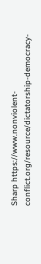Sharp https://www.nonviolent-conflict.org/resource/dictatorship-democracy-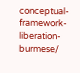conceptual-framework-liberation-burmese/